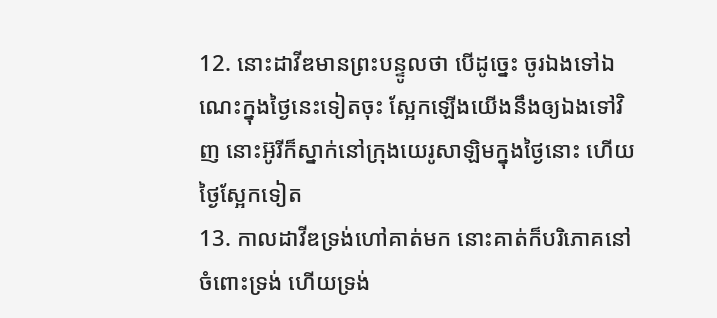12. នោះដាវីឌមានព្រះបន្ទូលថា បើដូច្នេះ ចូរឯងទៅឯណេះក្នុងថ្ងៃនេះទៀតចុះ ស្អែកឡើងយើងនឹងឲ្យឯងទៅវិញ នោះអ៊ូរីក៏ស្នាក់នៅក្រុងយេរូសាឡិមក្នុងថ្ងៃនោះ ហើយថ្ងៃស្អែកទៀត
13. កាលដាវីឌទ្រង់ហៅគាត់មក នោះគាត់ក៏បរិភោគនៅចំពោះទ្រង់ ហើយទ្រង់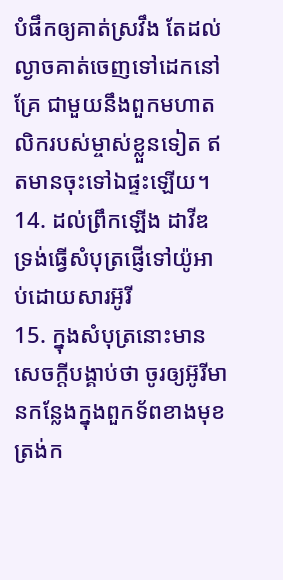បំផឹកឲ្យគាត់ស្រវឹង តែដល់ល្ងាចគាត់ចេញទៅដេកនៅគ្រែ ជាមួយនឹងពួកមហាតលិករបស់ម្ចាស់ខ្លួនទៀត ឥតមានចុះទៅឯផ្ទះឡើយ។
14. ដល់ព្រឹកឡើង ដាវីឌទ្រង់ធ្វើសំបុត្រផ្ញើទៅយ៉ូអាប់ដោយសារអ៊ូរី
15. ក្នុងសំបុត្រនោះមានសេចក្តីបង្គាប់ថា ចូរឲ្យអ៊ូរីមានកន្លែងក្នុងពួកទ័ពខាងមុខ ត្រង់ក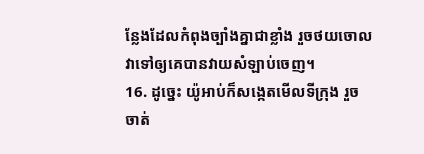ន្លែងដែលកំពុងច្បាំងគ្នាជាខ្លាំង រួចថយចោលវាទៅឲ្យគេបានវាយសំឡាប់ចេញ។
16. ដូច្នេះ យ៉ូអាប់ក៏សង្កេតមើលទីក្រុង រួចចាត់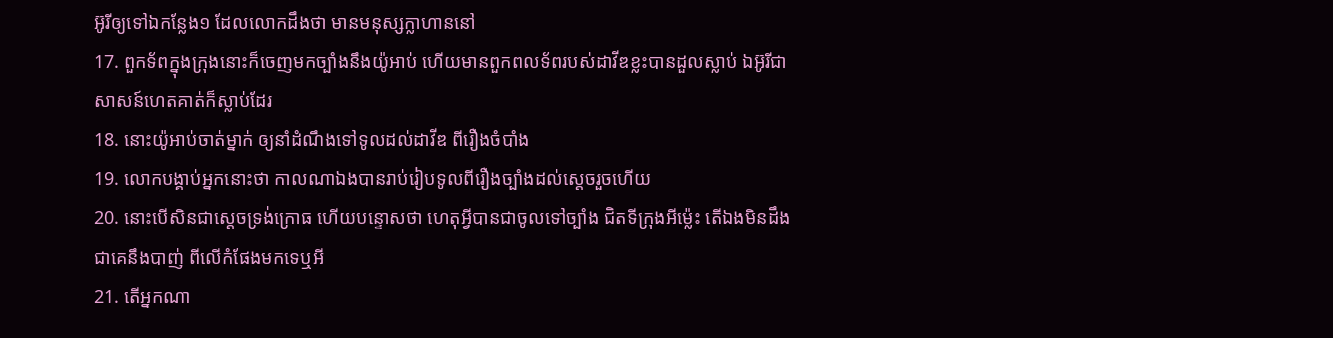អ៊ូរីឲ្យទៅឯកន្លែង១ ដែលលោកដឹងថា មានមនុស្សក្លាហាននៅ
17. ពួកទ័ពក្នុងក្រុងនោះក៏ចេញមកច្បាំងនឹងយ៉ូអាប់ ហើយមានពួកពលទ័ពរបស់ដាវីឌខ្លះបានដួលស្លាប់ ឯអ៊ូរីជាសាសន៍ហេតគាត់ក៏ស្លាប់ដែរ
18. នោះយ៉ូអាប់ចាត់ម្នាក់ ឲ្យនាំដំណឹងទៅទូលដល់ដាវីឌ ពីរឿងចំបាំង
19. លោកបង្គាប់អ្នកនោះថា កាលណាឯងបានរាប់រៀបទូលពីរឿងច្បាំងដល់ស្តេចរួចហើយ
20. នោះបើសិនជាស្តេចទ្រង់ក្រោធ ហើយបន្ទោសថា ហេតុអ្វីបានជាចូលទៅច្បាំង ជិតទីក្រុងអីម៉្លេះ តើឯងមិនដឹងជាគេនឹងបាញ់ ពីលើកំផែងមកទេឬអី
21. តើអ្នកណា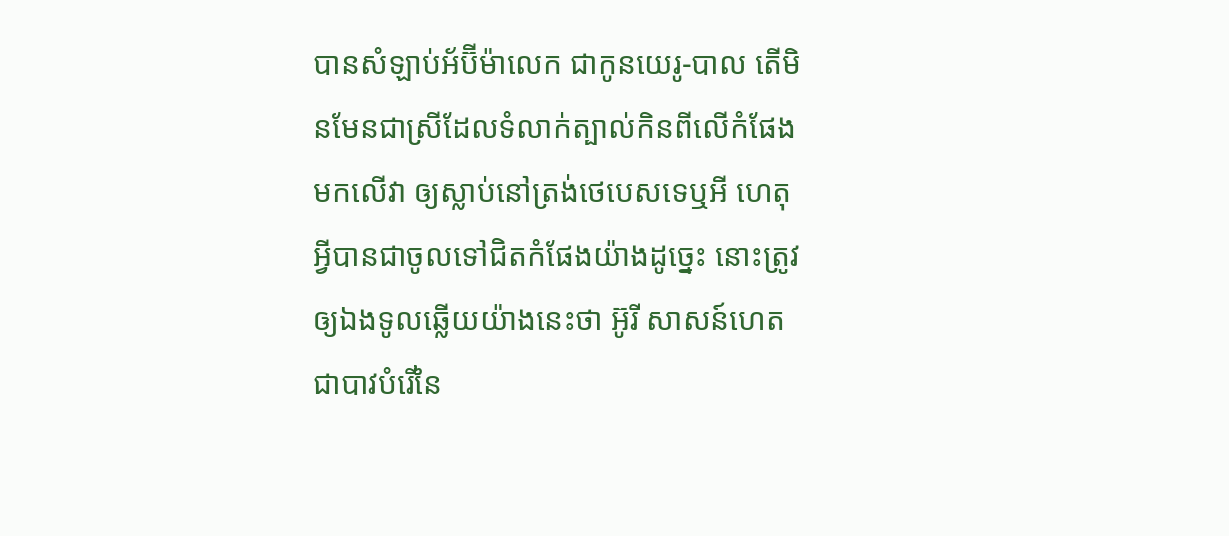បានសំឡាប់អ័ប៊ីម៉ាលេក ជាកូនយេរូ-បាល តើមិនមែនជាស្រីដែលទំលាក់ត្បាល់កិនពីលើកំផែងមកលើវា ឲ្យស្លាប់នៅត្រង់ថេបេសទេឬអី ហេតុអ្វីបានជាចូលទៅជិតកំផែងយ៉ាងដូច្នេះ នោះត្រូវឲ្យឯងទូលឆ្លើយយ៉ាងនេះថា អ៊ូរី សាសន៍ហេត ជាបាវបំរើនៃ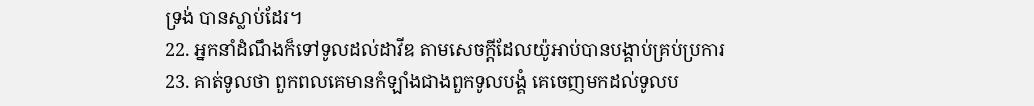ទ្រង់ បានស្លាប់ដែរ។
22. អ្នកនាំដំណឹងក៏ទៅទូលដល់ដាវីឌ តាមសេចក្តីដែលយ៉ូអាប់បានបង្គាប់គ្រប់ប្រការ
23. គាត់ទូលថា ពួកពលគេមានកំឡាំងជាងពួកទូលបង្គំ គេចេញមកដល់ទូលប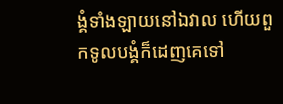ង្គំទាំងឡាយនៅឯវាល ហើយពួកទូលបង្គំក៏ដេញគេទៅ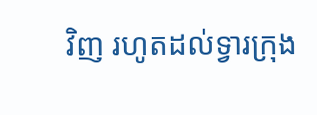វិញ រហូតដល់ទ្វារក្រុង